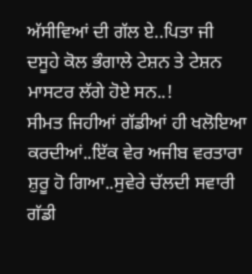ਅੱਸੀਵਿਆਂ ਦੀ ਗੱਲ ਏ..ਪਿਤਾ ਜੀ ਦਸੂਹੇ ਕੋਲ ਭੰਗਾਲੇ ਟੇਸ਼ਨ ਤੇ ਟੇਸ਼ਨ ਮਾਸਟਰ ਲੱਗੇ ਹੋਏ ਸਨ..!
ਸੀਮਤ ਜਿਹੀਆਂ ਗੱਡੀਆਂ ਹੀ ਖਲੋਇਆ ਕਰਦੀਆਂ..ਇੱਕ ਵੇਰ ਅਜੀਬ ਵਰਤਾਰਾ ਸ਼ੁਰੂ ਹੋ ਗਿਆ..ਸੁਵੇਰੇ ਚੱਲਦੀ ਸਵਾਰੀ ਗੱਡੀ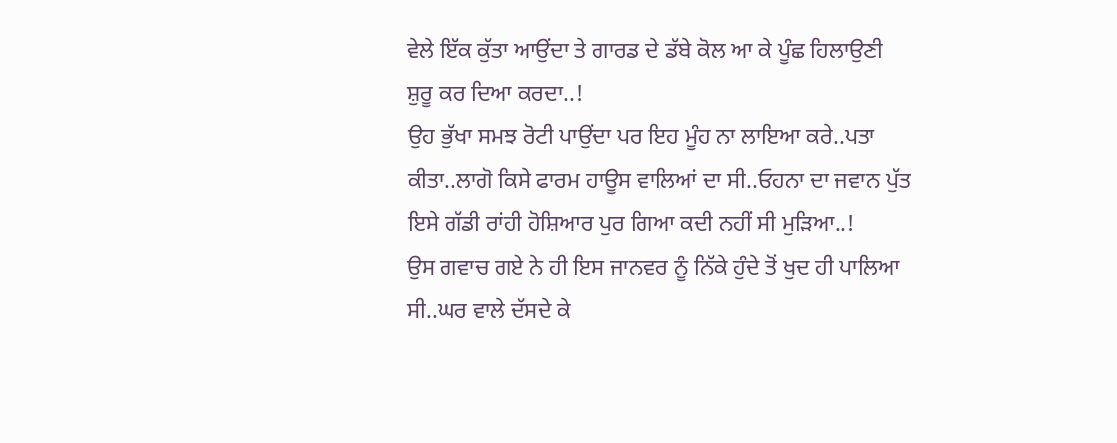ਵੇਲੇ ਇੱਕ ਕੁੱਤਾ ਆਉਂਦਾ ਤੇ ਗਾਰਡ ਦੇ ਡੱਬੇ ਕੋਲ ਆ ਕੇ ਪੂੰਛ ਹਿਲਾਉਣੀ ਸ਼ੁਰੂ ਕਰ ਦਿਆ ਕਰਦਾ..!
ਉਹ ਭੁੱਖਾ ਸਮਝ ਰੋਟੀ ਪਾਉਂਦਾ ਪਰ ਇਹ ਮੂੰਹ ਨਾ ਲਾਇਆ ਕਰੇ..ਪਤਾ ਕੀਤਾ..ਲਾਗੋ ਕਿਸੇ ਫਾਰਮ ਹਾਊਸ ਵਾਲਿਆਂ ਦਾ ਸੀ..ਓਹਨਾ ਦਾ ਜਵਾਨ ਪੁੱਤ ਇਸੇ ਗੱਡੀ ਰਾਂਹੀ ਹੋਸ਼ਿਆਰ ਪੁਰ ਗਿਆ ਕਦੀ ਨਹੀਂ ਸੀ ਮੁੜਿਆ..!
ਉਸ ਗਵਾਚ ਗਏ ਨੇ ਹੀ ਇਸ ਜਾਨਵਰ ਨੂੰ ਨਿੱਕੇ ਹੁੰਦੇ ਤੋਂ ਖੁਦ ਹੀ ਪਾਲਿਆ ਸੀ..ਘਰ ਵਾਲੇ ਦੱਸਦੇ ਕੇ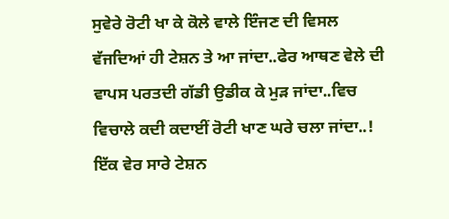ਸੁਵੇਰੇ ਰੋਟੀ ਖਾ ਕੇ ਕੋਲੇ ਵਾਲੇ ਇੰਜਣ ਦੀ ਵਿਸਲ ਵੱਜਦਿਆਂ ਹੀ ਟੇਸ਼ਨ ਤੇ ਆ ਜਾਂਦਾ..ਫੇਰ ਆਥਣ ਵੇਲੇ ਦੀ ਵਾਪਸ ਪਰਤਦੀ ਗੱਡੀ ਉਡੀਕ ਕੇ ਮੁੜ ਜਾਂਦਾ..ਵਿਚ ਵਿਚਾਲੇ ਕਦੀ ਕਦਾਈਂ ਰੋਟੀ ਖਾਣ ਘਰੇ ਚਲਾ ਜਾਂਦਾ..!
ਇੱਕ ਵੇਰ ਸਾਰੇ ਟੇਸ਼ਨ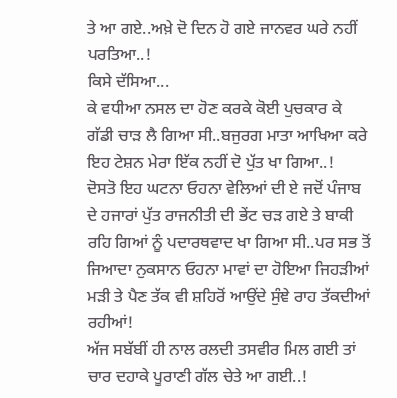ਤੇ ਆ ਗਏ..ਅਖ਼ੇ ਦੋ ਦਿਨ ਹੋ ਗਏ ਜਾਨਵਰ ਘਰੇ ਨਹੀਂ ਪਰਤਿਆ..!
ਕਿਸੇ ਦੱਸਿਆ...
ਕੇ ਵਧੀਆ ਨਸਲ ਦਾ ਹੋਣ ਕਰਕੇ ਕੋਈ ਪੁਚਕਾਰ ਕੇ ਗੱਡੀ ਚਾੜ ਲੈ ਗਿਆ ਸੀ..ਬਜੁਰਗ ਮਾਤਾ ਆਖਿਆ ਕਰੇ ਇਹ ਟੇਸ਼ਨ ਮੇਰਾ ਇੱਕ ਨਹੀਂ ਦੋ ਪੁੱਤ ਖਾ ਗਿਆ..!
ਦੋਸਤੋ ਇਹ ਘਟਨਾ ਓਹਨਾ ਵੇਲਿਆਂ ਦੀ ਏ ਜਦੋਂ ਪੰਜਾਬ ਦੇ ਹਜਾਰਾਂ ਪੁੱਤ ਰਾਜਨੀਤੀ ਦੀ ਭੇਂਟ ਚੜ ਗਏ ਤੇ ਬਾਕੀ ਰਹਿ ਗਿਆਂ ਨੂੰ ਪਦਾਰਥਵਾਦ ਖਾ ਗਿਆ ਸੀ..ਪਰ ਸਭ ਤੋਂ ਜਿਆਦਾ ਨੁਕਸਾਨ ਓਹਨਾ ਮਾਵਾਂ ਦਾ ਹੋਇਆ ਜਿਹੜੀਆਂ ਮੜੀ ਤੇ ਪੈਣ ਤੱਕ ਵੀ ਸ਼ਹਿਰੋਂ ਆਉਂਦੇ ਸੁੰਞੇ ਰਾਹ ਤੱਕਦੀਆਂ ਰਹੀਆਂ!
ਅੱਜ ਸਬੱਬੀਂ ਹੀ ਨਾਲ ਰਲਦੀ ਤਸਵੀਰ ਮਿਲ ਗਈ ਤਾਂ ਚਾਰ ਦਹਾਕੇ ਪੂਰਾਣੀ ਗੱਲ ਚੇਤੇ ਆ ਗਈ..!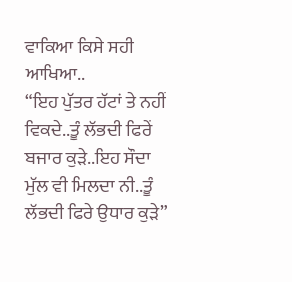ਵਾਕਿਆ ਕਿਸੇ ਸਹੀ ਆਖਿਆ..
“ਇਹ ਪੁੱਤਰ ਹੱਟਾਂ ਤੇ ਨਹੀਂ ਵਿਕਦੇ..ਤੂੰ ਲੱਭਦੀ ਫਿਰੇਂ ਬਜਾਰ ਕੁੜੇ..ਇਹ ਸੌਦਾ ਮੁੱਲ ਵੀ ਮਿਲਦਾ ਨੀ..ਤੂੰ ਲੱਭਦੀ ਫਿਰੇ ਉਧਾਰ ਕੁੜੇ”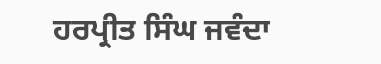ਹਰਪ੍ਰੀਤ ਸਿੰਘ ਜਵੰਦਾ